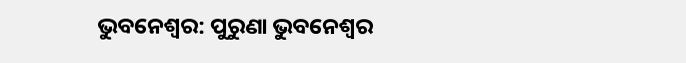ଭୁବନେଶ୍ବର: ପୁରୁଣା ଭୁବନେଶ୍ବର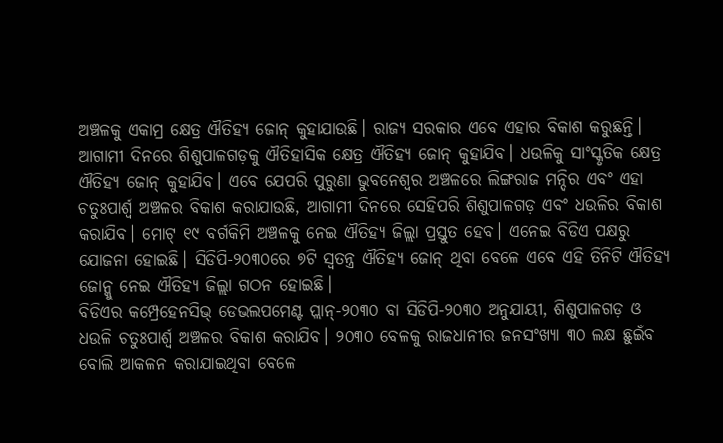ଅଞ୍ଚଳକୁ ଏକାମ୍ର କ୍ଷେତ୍ର ଐତିହ୍ୟ ଜୋନ୍ କୁହାଯାଉଛି। ରାଜ୍ୟ ସରକାର ଏବେ ଏହାର ବିକାଶ କରୁଛନ୍ତି। ଆଗାମୀ ଦିନରେ ଶିଶୁପାଳଗଡ଼କୁ ଐତିହାସିକ କ୍ଷେତ୍ର ଐତିହ୍ୟ ଜୋନ୍ କୁହାଯିବ। ଧଉଳିକୁ ସାଂସ୍କୃତିକ କ୍ଷେତ୍ର ଐତିହ୍ୟ ଜୋନ୍ କୁହାଯିବ। ଏବେ ଯେପରି ପୁରୁଣା ଭୁବନେଶ୍ବର ଅଞ୍ଚଳରେ ଲିଙ୍ଗରାଜ ମନ୍ଦିର ଏବଂ ଏହା ଚତୁଃପାର୍ଶ୍ବ ଅଞ୍ଚଳର ବିକାଶ କରାଯାଉଛି, ଆଗାମୀ ଦିନରେ ସେହିପରି ଶିଶୁପାଳଗଡ଼ ଏବଂ ଧଉଳିର ବିକାଶ କରାଯିବ। ମୋଟ୍ ୧୯ ବର୍ଗକିମି ଅଞ୍ଚଳକୁ ନେଇ ଐତିହ୍ୟ ଜିଲ୍ଲା ପ୍ରସ୍ତୁତ ହେବ। ଏନେଇ ବିଡିଏ ପକ୍ଷରୁ ଯୋଜନା ହୋଇଛି। ସିଡିପି-୨୦୩୦ରେ ୭ଟି ସ୍ବତନ୍ତ୍ର ଐତିହ୍ୟ ଜୋନ୍ ଥିବା ବେଳେ ଏବେ ଏହି ତିନିଟି ଐତିହ୍ୟ ଜୋନ୍କୁ ନେଇ ଐତିହ୍ୟ ଜିଲ୍ଲା ଗଠନ ହୋଇଛି।
ବିଡିଏର କମ୍ପ୍ରେହେନସିଭ୍ ଡେଭଲପମେଣ୍ଟ ପ୍ଲାନ୍-୨୦୩୦ ବା ସିଡିପି-୨୦୩୦ ଅନୁଯାୟୀ, ଶିଶୁପାଳଗଡ଼ ଓ ଧଉଳି ଚତୁଃପାର୍ଶ୍ବ ଅଞ୍ଚଳର ବିକାଶ କରାଯିବ। ୨୦୩୦ ବେଳକୁ ରାଜଧାନୀର ଜନସଂଖ୍ୟା ୩୦ ଲକ୍ଷ ଛୁଇଁବ ବୋଲି ଆକଳନ କରାଯାଇଥିବା ବେଳେ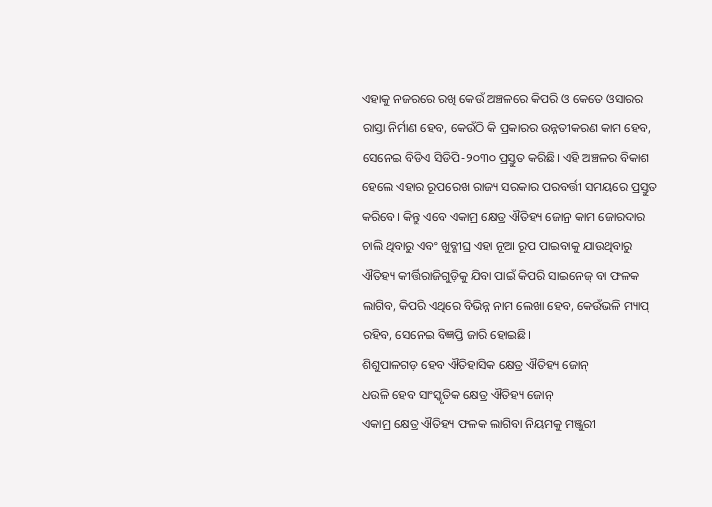ଏହାକୁ ନଜରରେ ରଖି କେଉଁ ଅଞ୍ଚଳରେ କିପରି ଓ କେତେ ଓସାରର ରାସ୍ତା ନିର୍ମାଣ ହେବ, କେଉଁଠି କି ପ୍ରକାରର ଉନ୍ନତୀକରଣ କାମ ହେବ, ସେନେଇ ବିଡିଏ ସିଡିପି-୨୦୩୦ ପ୍ରସ୍ତୁତ କରିଛି। ଏହି ଅଞ୍ଚଳର ବିକାଶ ହେଲେ ଏହାର ରୂପରେଖ ରାଜ୍ୟ ସରକାର ପରବର୍ତ୍ତୀ ସମୟରେ ପ୍ରସ୍ତୁତ କରିବେ। କିନ୍ତୁ ଏବେ ଏକାମ୍ର କ୍ଷେତ୍ର ଐତିହ୍ୟ ଜୋନ୍ର କାମ ଜୋରଦାର ଚାଲି ଥିବାରୁ ଏବଂ ଖୁବ୍ଶୀଘ୍ର ଏହା ନୂଆ ରୂପ ପାଇବାକୁ ଯାଉଥିବାରୁ ଐତିହ୍ୟ କୀର୍ତ୍ତିରାଜିଗୁଡ଼ିକୁ ଯିବା ପାଇଁ କିପରି ସାଇନେଜ୍ ବା ଫଳକ ଲାଗିବ, କିପରି ଏଥିରେ ବିଭିନ୍ନ ନାମ ଲେଖା ହେବ, କେଉଁଭଳି ମ୍ୟାପ୍ ରହିବ, ସେନେଇ ବିଜ୍ଞପ୍ତି ଜାରି ହୋଇଛି।
ଶିଶୁପାଳଗଡ଼ ହେବ ଐତିହାସିକ କ୍ଷେତ୍ର ଐତିହ୍ୟ ଜୋନ୍
ଧଉଳି ହେବ ସାଂସ୍କୃତିକ କ୍ଷେତ୍ର ଐତିହ୍ୟ ଜୋନ୍
ଏକାମ୍ର କ୍ଷେତ୍ର ଐତିହ୍ୟ ଫଳକ ଲାଗିବା ନିୟମକୁ ମଞ୍ଜୁରୀ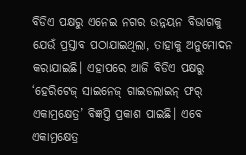ବିଡିଏ ପକ୍ଷରୁ ଏନେଇ ନଗର ଉନ୍ନୟନ ବିଭାଗକୁ ଯେଉଁ ପ୍ରସ୍ତାବ ପଠାଯାଇଥିଲା, ତାହାକୁ ଅନୁମୋଦନ କରାଯାଇଛି। ଏହାପରେ ଆଜି ବିଡିଏ ପକ୍ଷରୁ ‘ହେରିଟେଜ୍ ସାଇନେଜ୍ ଗାଇଡଲାଇନ୍ ଫର୍ ଏକାମ୍ରକ୍ଷେତ୍ର’ ବିଜ୍ଞପ୍ତି ପ୍ରକାଶ ପାଇଛି। ଏବେ ଏକାମ୍ରକ୍ଷେତ୍ର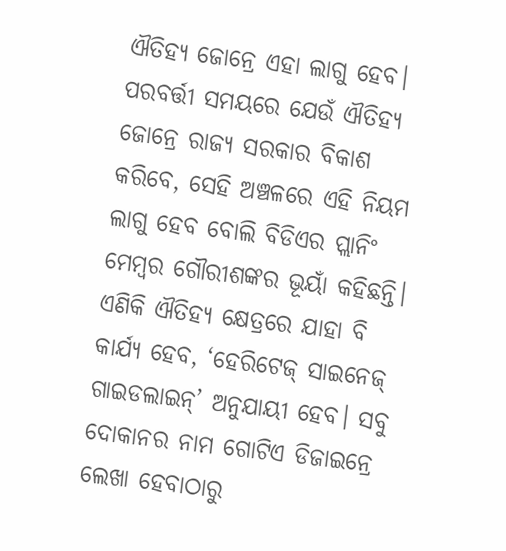ଐତିହ୍ୟ ଜୋନ୍ରେ ଏହା ଲାଗୁ ହେବ। ପରବର୍ତ୍ତୀ ସମୟରେ ଯେଉଁ ଐତିହ୍ୟ ଜୋନ୍ରେ ରାଜ୍ୟ ସରକାର ବିକାଶ କରିବେ, ସେହି ଅଞ୍ଚଳରେ ଏହି ନିୟମ ଲାଗୁ ହେବ ବୋଲି ବିଡିଏର ପ୍ଲାନିଂ ମେମ୍ବର ଗୌରୀଶଙ୍କର ଭୂୟାଁ କହିଛନ୍ତି। ଏଣିକି ଐତିହ୍ୟ କ୍ଷେତ୍ରରେ ଯାହା ବି କାର୍ଯ୍ୟ ହେବ, ‘ହେରିଟେଜ୍ ସାଇନେଜ୍ ଗାଇଡଲାଇନ୍’ ଅନୁଯାୟୀ ହେବ। ସବୁ ଦୋକାନର ନାମ ଗୋଟିଏ ଡିଜାଇନ୍ରେ ଲେଖା ହେବାଠାରୁ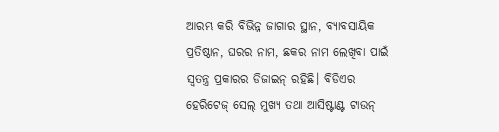ଆରମ୍ଭ କରି ବିଭିନ୍ନ ଜାଗାର ସ୍ଥାନ, ବ୍ୟାବସାୟିକ ପ୍ରତିଷ୍ଠାନ, ଘରର ନାମ, ଛକର ନାମ ଲେଖିବା ପାଇଁ ସ୍ବତନ୍ତ୍ର ପ୍ରକାରର ଡିଜାଇନ୍ ରହିଛି। ବିଡିଏର ହେରିଟେଜ୍ ସେଲ୍ ମୁଖ୍ୟ ତଥା ଆସିଷ୍ଟାଣ୍ଟ ଟାଉନ୍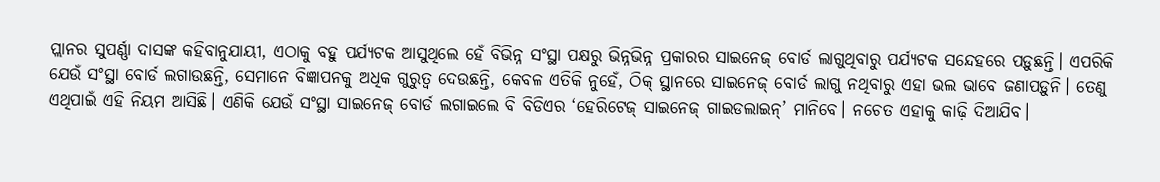ପ୍ଲାନର ସୁପର୍ଣ୍ଣା ଦାସଙ୍କ କହିବାନୁଯାୟୀ, ଏଠାକୁ ବହୁ ପର୍ଯ୍ୟଟକ ଆସୁଥିଲେ ହେଁ ବିଭିନ୍ନ ସଂସ୍ଥା ପକ୍ଷରୁ ଭିନ୍ନଭିନ୍ନ ପ୍ରକାରର ସାଇନେଜ୍ ବୋର୍ଡ ଲାଗୁଥିବାରୁ ପର୍ଯ୍ୟଟକ ସନ୍ଦେହରେ ପଡ଼ୁଛନ୍ତି। ଏପରିକି ଯେଉଁ ସଂସ୍ଥା ବୋର୍ଡ ଲଗାଉଛନ୍ତି, ସେମାନେ ବିଜ୍ଞାପନକୁ ଅଧିକ ଗୁରୁତ୍ବ ଦେଉଛନ୍ତି, କେବଳ ଏତିକି ନୁହେଁ, ଠିକ୍ ସ୍ଥାନରେ ସାଇନେଜ୍ ବୋର୍ଡ ଲାଗୁ ନଥିବାରୁ ଏହା ଭଲ ଭାବେ ଜଣାପଡ଼ୁନି। ତେଣୁ ଏଥିପାଇଁ ଏହି ନିୟମ ଆସିଛି। ଏଣିକି ଯେଉଁ ସଂସ୍ଥା ସାଇନେଜ୍ ବୋର୍ଡ ଲଗାଇଲେ ବି ବିଡିଏର ‘ହେରିଟେଜ୍ ସାଇନେଜ୍ ଗାଇଡଲାଇନ୍’ ମାନିବେ। ନଚେତ ଏହାକୁ କାଢ଼ି ଦିଆଯିବ।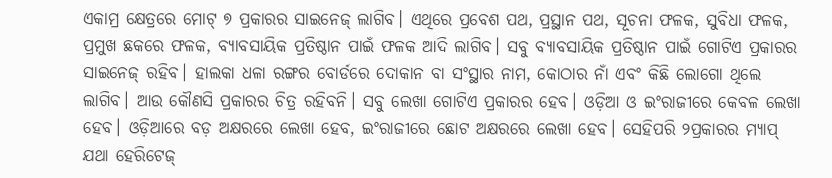ଏକାମ୍ର କ୍ଷେତ୍ରରେ ମୋଟ୍ ୭ ପ୍ରକାରର ସାଇନେଜ୍ ଲାଗିବ। ଏଥିରେ ପ୍ରବେଶ ପଥ, ପ୍ରସ୍ଥାନ ପଥ, ସୂଚନା ଫଳକ, ସୁବିଧା ଫଳକ, ପ୍ରମୁଖ ଛକରେ ଫଳକ, ବ୍ୟାବସାୟିକ ପ୍ରତିଷ୍ଠାନ ପାଇଁ ଫଳକ ଆଦି ଲାଗିବ। ସବୁ ବ୍ୟାବସାୟିକ ପ୍ରତିଷ୍ଠାନ ପାଇଁ ଗୋଟିଏ ପ୍ରକାରର ସାଇନେଜ୍ ରହିବ। ହାଲକା ଧଳା ରଙ୍ଗର ବୋର୍ଡରେ ଦୋକାନ ବା ସଂସ୍ଥାର ନାମ, କୋଠାର ନାଁ ଏବଂ କିଛି ଲୋଗୋ ଥିଲେ ଲାଗିବ। ଆଉ କୌଣସି ପ୍ରକାରର ଚିତ୍ର ରହିବନି। ସବୁ ଲେଖା ଗୋଟିଏ ପ୍ରକାରର ହେବ। ଓଡ଼ିଆ ଓ ଇଂରାଜୀରେ କେବଳ ଲେଖା ହେବ। ଓଡ଼ିଆରେ ବଡ଼ ଅକ୍ଷରରେ ଲେଖା ହେବ, ଇଂରାଜୀରେ ଛୋଟ ଅକ୍ଷରରେ ଲେଖା ହେବ। ସେହିପରି ୨ପ୍ରକାରର ମ୍ୟାପ୍ ଯଥା ହେରିଟେଜ୍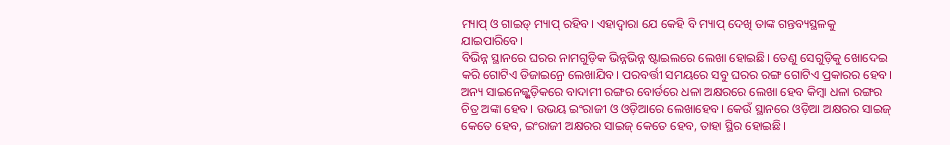ମ୍ୟାପ୍ ଓ ଗାଇଡ୍ ମ୍ୟାପ୍ ରହିବ। ଏହାଦ୍ବାରା ଯେ କେହି ବି ମ୍ୟାପ୍ ଦେଖି ତାଙ୍କ ଗନ୍ତବ୍ୟସ୍ଥଳକୁ ଯାଇପାରିବେ।
ବିଭିନ୍ନ ସ୍ଥାନରେ ଘରର ନାମଗୁଡ଼ିକ ଭିନ୍ନଭିନ୍ନ ଷ୍ଟାଇଲରେ ଲେଖା ହୋଇଛି। ତେଣୁ ସେଗୁଡ଼ିକୁ ଖୋଦେଇ କରି ଗୋଟିଏ ଡିଜାଇନ୍ରେ ଲେଖାଯିବ। ପରବର୍ତ୍ତୀ ସମୟରେ ସବୁ ଘରର ରଙ୍ଗ ଗୋଟିଏ ପ୍ରକାରର ହେବ। ଅନ୍ୟ ସାଇନେଜ୍ଗୁଡ଼ିକରେ ବାଦାମୀ ରଙ୍ଗର ବୋର୍ଡରେ ଧଳା ଅକ୍ଷରରେ ଲେଖା ହେବ କିମ୍ବା ଧଳା ରଙ୍ଗର ଚିତ୍ର ଅଙ୍କା ହେବ। ଉଭୟ ଇଂରାଜୀ ଓ ଓଡ଼ିଆରେ ଲେଖାହେବ। କେଉଁ ସ୍ଥାନରେ ଓଡ଼ିଆ ଅକ୍ଷରର ସାଇଜ୍ କେତେ ହେବ, ଇଂରାଜୀ ଅକ୍ଷରର ସାଇଜ୍ କେତେ ହେବ, ତାହା ସ୍ଥିର ହୋଇଛି।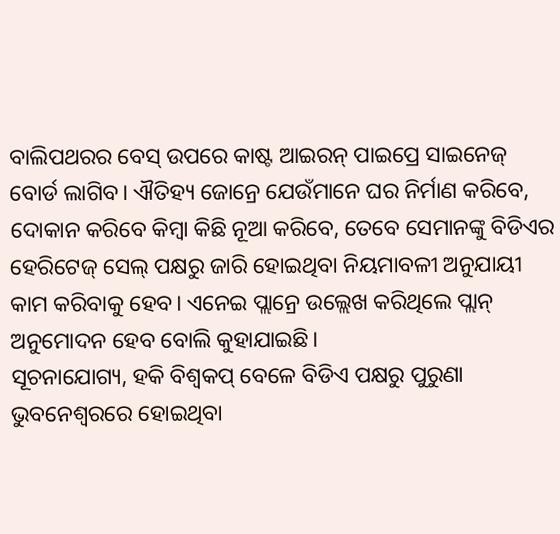ବାଲିପଥରର ବେସ୍ ଉପରେ କାଷ୍ଟ ଆଇରନ୍ ପାଇପ୍ରେ ସାଇନେଜ୍ ବୋର୍ଡ ଲାଗିବ। ଐତିହ୍ୟ ଜୋନ୍ରେ ଯେଉଁମାନେ ଘର ନିର୍ମାଣ କରିବେ, ଦୋକାନ କରିବେ କିମ୍ବା କିଛି ନୂଆ କରିବେ, ତେବେ ସେମାନଙ୍କୁ ବିଡିଏର ହେରିଟେଜ୍ ସେଲ୍ ପକ୍ଷରୁ ଜାରି ହୋଇଥିବା ନିୟମାବଳୀ ଅନୁଯାୟୀ କାମ କରିବାକୁ ହେବ। ଏନେଇ ପ୍ଲାନ୍ରେ ଉଲ୍ଲେଖ କରିଥିଲେ ପ୍ଲାନ୍ ଅନୁମୋଦନ ହେବ ବୋଲି କୁହାଯାଇଛି।
ସୂଚନାଯୋଗ୍ୟ, ହକି ବିଶ୍ବକପ୍ ବେଳେ ବିଡିଏ ପକ୍ଷରୁ ପୁରୁଣା ଭୁବନେଶ୍ବରରେ ହୋଇଥିବା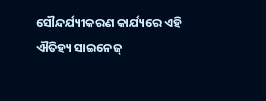ସୌନ୍ଦର୍ଯ୍ୟୀକରଣ କାର୍ଯ୍ୟରେ ଏହି ଐତିହ୍ୟ ସାଇନେଜ୍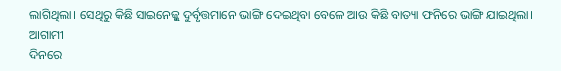ଲାଗିଥିଲା। ସେଥିରୁ କିଛି ସାଇନେଜ୍କୁ ଦୁର୍ବୃତ୍ତମାନେ ଭାଙ୍ଗି ଦେଇଥିବା ବେଳେ ଆଉ କିଛି ବାତ୍ୟା ଫନିରେ ଭାଙ୍ଗି ଯାଇଥିଲା। ଆଗାମୀ
ଦିନରେ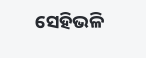ସେହିଭଳି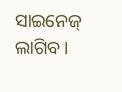ସାଇନେଜ୍ ଲାଗିବ।